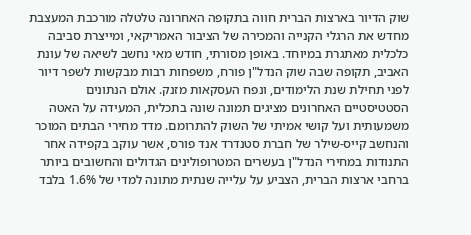שוק הדיור בארצות הברית חווה בתקופה האחרונה טלטלה מורכבת המעצבת מחדש את הרגלי הקנייה והמכירה של הציבור האמריקאי, ומייצרת סביבה כלכלית מאתגרת במיוחד. באופן מסורתי, חודש מאי נחשב לשיאה של עונת האביב, תקופה שבה שוק הנדל"ן פורח, משפחות רבות מבקשות לשפר דיור לפני תחילת שנת הלימודים, ונפח העסקאות מזנק. אולם הנתונים הסטטיסטיים האחרונים מציגים תמונה שונה בתכלית, המעידה על האטה משמעותית ועל קושי אמיתי של השוק להתרומם. מדד מחירי הבתים המוכר והנחשב קייס-שילר של חברת סטנדרד אנד פורס, אשר עוקב בקפידה אחר התנודות במחירי הנדל"ן בעשרים המטרופולינים הגדולים והחשובים ביותר ברחבי ארצות הברית, הצביע על עלייה שנתית מתונה למדי של 1.6% בלבד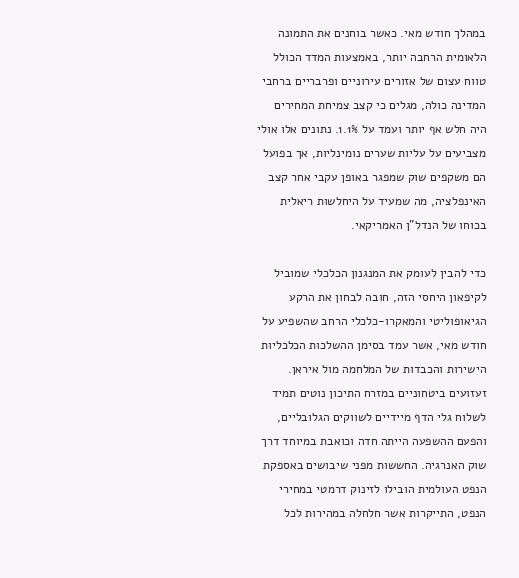במהלך חודש מאי. כאשר בוחנים את התמונה הלאומית הרחבה יותר, באמצעות המדד הכולל טווח עצום של אזורים עירוניים ופרבריים ברחבי המדינה כולה, מגלים כי קצב צמיחת המחירים היה חלש אף יותר ועמד על 1.1%. נתונים אלו אולי מצביעים על עליות שערים נומינליות, אך בפועל הם משקפים שוק שמפגר באופן עקבי אחר קצב האינפלציה, מה שמעיד על היחלשות ריאלית בכוחו של הנדל"ן האמריקאי.

כדי להבין לעומק את המנגנון הכלכלי שמוביל לקיפאון היחסי הזה, חובה לבחון את הרקע הגיאופוליטי והמאקרו-כלכלי הרחב שהשפיע על חודש מאי, אשר עמד בסימן ההשלכות הכלכליות הישירות והכבדות של המלחמה מול איראן. זעזועים ביטחוניים במזרח התיכון נוטים תמיד לשלוח גלי הדף מיידיים לשווקים הגלובליים, והפעם ההשפעה הייתה חדה וכואבת במיוחד דרך שוק האנרגיה. החששות מפני שיבושים באספקת הנפט העולמית הובילו לזינוק דרמטי במחירי הנפט, התייקרות אשר חלחלה במהירות לכל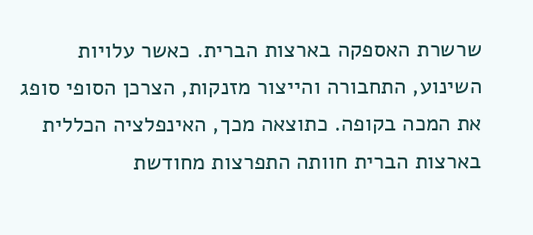שרשרת האספקה בארצות הברית. כאשר עלויות השינוע, התחבורה והייצור מזנקות, הצרכן הסופי סופג את המכה בקופה. כתוצאה מכך, האינפלציה הכללית בארצות הברית חוותה התפרצות מחודשת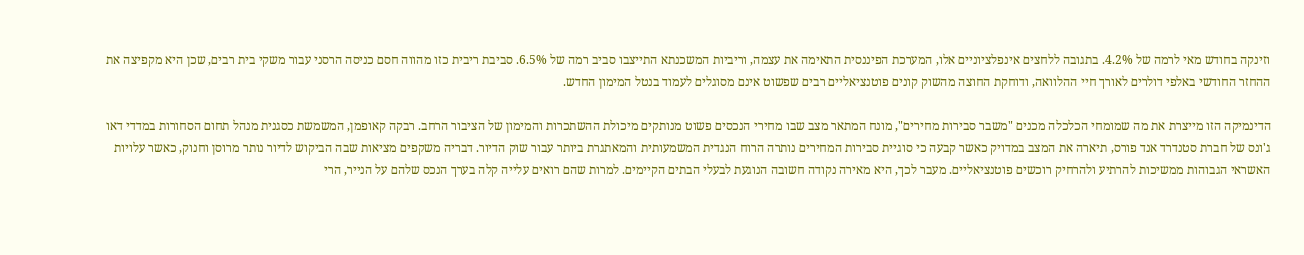וזינקה בחודש מאי לרמה של 4.2%. בתגובה ללחצים אינפלציוניים אלו, המערכת הפיננסית התאימה את עצמה, וריביות המשכנתא התייצבו סביב רמה של 6.5%. סביבת ריבית כזו מהווה חסם כניסה הרסני עבור משקי בית רבים, שכן היא מקפיצה את ההחזר החודשי באלפי דולרים לאורך חיי ההלוואה, ודוחקת החוצה מהשוק קונים פוטנציאליים רבים שפשוט אינם מסוגלים לעמוד בנטל המימון החדש.

הדינמיקה הזו מייצרת את מה שמומחי הכלכלה מכנים "משבר סבירות מחירים", מונח המתאר מצב שבו מחירי הנכסים פשוט מנותקים מיכולת ההשתכרות והמימון של הציבור הרחב. רבקה קאופמן, המשמשת כסגנית מנהל תחום הסחורות במדדי דאו ג'ונס של חברת סטנדרד אנד פורס, תיארה את המצב במדויק כאשר קבעה כי סוגיית סבירות המחירים נותרה הרוח הנגדית המשמעותית והמאתגרת ביותר עבור שוק הדיור. דבריה משקפים מציאות שבה הביקוש לדיור נותר מרוסן וחנוק, כאשר עלויות האשראי הגבוהות ממשיכות להרתיע ולהרחיק רוכשים פוטנציאליים. מעבר לכך, היא מאירה נקודה חשובה הנוגעת לבעלי הבתים הקיימים. למרות שהם רואים עלייה קלה בערך הנכס שלהם על הנייר, הרי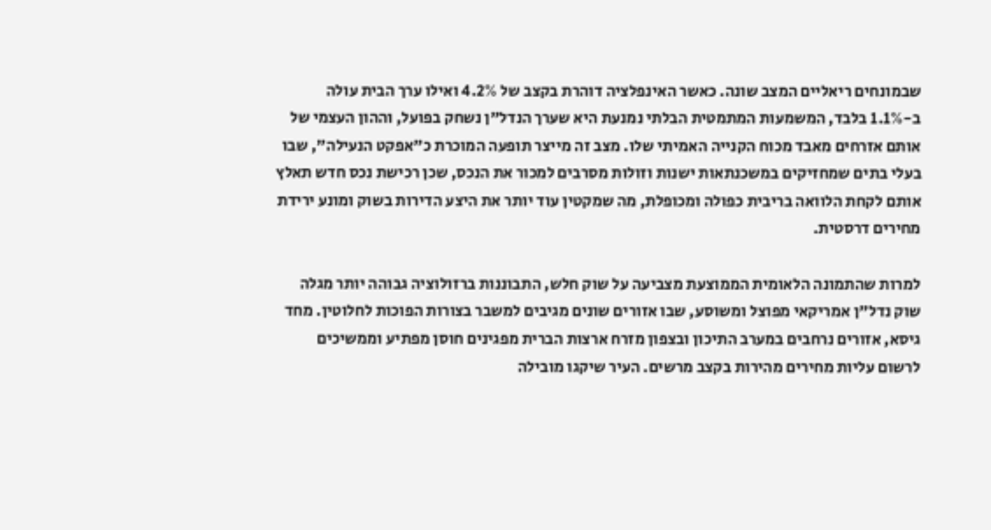שבמונחים ריאליים המצב שונה. כאשר האינפלציה דוהרת בקצב של 4.2% ואילו ערך הבית עולה ב-1.1% בלבד, המשמעות המתמטית הבלתי נמנעת היא שערך הנדל"ן נשחק בפועל, וההון העצמי של אותם אזרחים מאבד מכוח הקנייה האמיתי שלו. מצב זה מייצר תופעה המוכרת כ"אפקט הנעילה", שבו בעלי בתים שמחזיקים במשכנתאות ישנות וזולות מסרבים למכור את הנכס, שכן רכישת נכס חדש תאלץ אותם לקחת הלוואה בריבית כפולה ומכופלת, מה שמקטין עוד יותר את היצע הדירות בשוק ומונע ירידת מחירים דרסטית.

למרות שהתמונה הלאומית הממוצעת מצביעה על שוק חלש, התבוננות ברזולוציה גבוהה יותר מגלה שוק נדל"ן אמריקאי מפוצל ומשוסע, שבו אזורים שונים מגיבים למשבר בצורות הפוכות לחלוטין. מחד גיסא, אזורים נרחבים במערב התיכון ובצפון מזרח ארצות הברית מפגינים חוסן מפתיע וממשיכים לרשום עליות מחירים מהירות בקצב מרשים. העיר שיקגו מובילה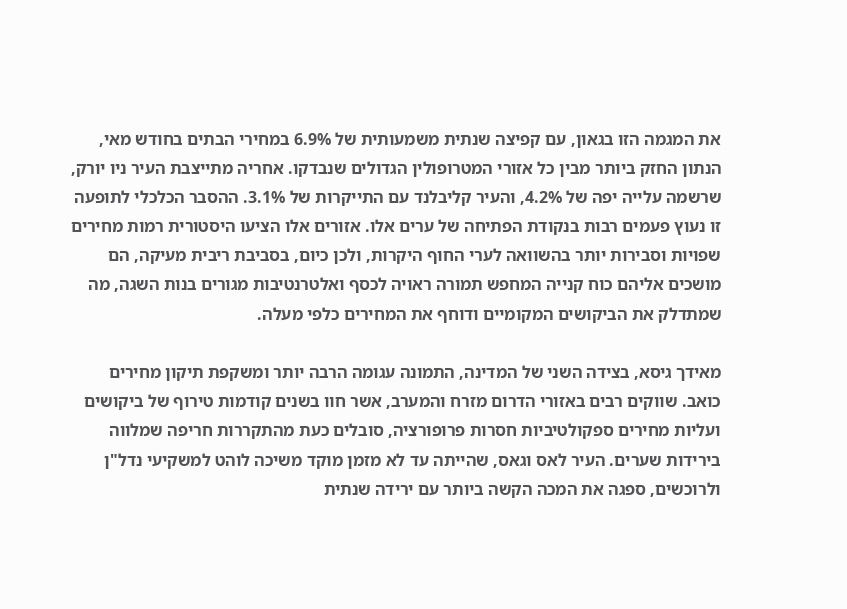את המגמה הזו בגאון, עם קפיצה שנתית משמעותית של 6.9% במחירי הבתים בחודש מאי, הנתון החזק ביותר מבין כל אזורי המטרופולין הגדולים שנבדקו. אחריה מתייצבת העיר ניו יורק, שרשמה עלייה יפה של 4.2%, והעיר קליבלנד עם התייקרות של 3.1%. ההסבר הכלכלי לתופעה זו נעוץ פעמים רבות בנקודת הפתיחה של ערים אלו. אזורים אלו הציעו היסטורית רמות מחירים שפויות וסבירות יותר בהשוואה לערי החוף היקרות, ולכן כיום, בסביבת ריבית מעיקה, הם מושכים אליהם כוח קנייה המחפש תמורה ראויה לכסף ואלטרנטיבות מגורים בנות השגה, מה שמתדלק את הביקושים המקומיים ודוחף את המחירים כלפי מעלה.

מאידך גיסא, בצידה השני של המדינה, התמונה עגומה הרבה יותר ומשקפת תיקון מחירים כואב. שווקים רבים באזורי הדרום מזרח והמערב, אשר חוו בשנים קודמות טירוף של ביקושים ועליות מחירים ספקולטיביות חסרות פרופורציה, סובלים כעת מהתקררות חריפה שמלווה בירידות שערים. העיר לאס וגאס, שהייתה עד לא מזמן מוקד משיכה לוהט למשקיעי נדל"ן ולרוכשים, ספגה את המכה הקשה ביותר עם ירידה שנתית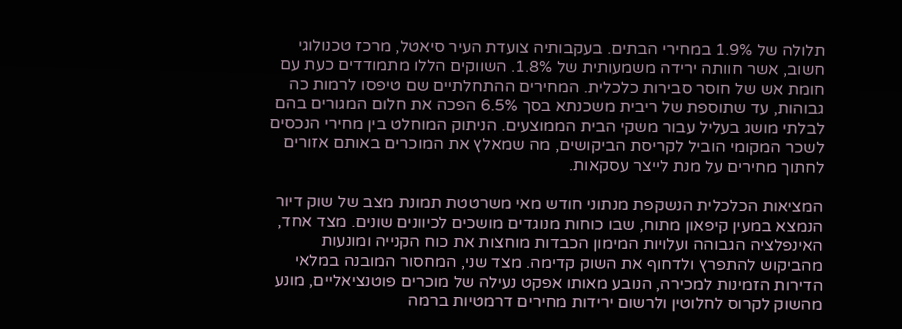תלולה של 1.9% במחירי הבתים. בעקבותיה צועדת העיר סיאטל, מרכז טכנולוגי חשוב, אשר חוותה ירידה משמעותית של 1.8%. השווקים הללו מתמודדים כעת עם חומת אש של חוסר סבירות כלכלית. המחירים ההתחלתיים שם טיפסו לרמות כה גבוהות, עד שתוספת של ריבית משכנתא בסך 6.5% הפכה את חלום המגורים בהם לבלתי מושג בעליל עבור משקי הבית הממוצעים. הניתוק המוחלט בין מחירי הנכסים לשכר המקומי הוביל לקריסת הביקושים, מה שמאלץ את המוכרים באותם אזורים לחתוך מחירים על מנת לייצר עסקאות.

המציאות הכלכלית הנשקפת מנתוני חודש מאי משרטטת תמונת מצב של שוק דיור הנמצא במעין קיפאון מתוח, שבו כוחות מנוגדים מושכים לכיוונים שונים. מצד אחד, האינפלציה הגבוהה ועלויות המימון הכבדות מוחצות את כוח הקנייה ומונעות מהביקוש להתפרץ ולדחוף את השוק קדימה. מצד שני, המחסור המובנה במלאי הדירות הזמינות למכירה, הנובע מאותו אפקט נעילה של מוכרים פוטנציאליים, מונע מהשוק לקרוס לחלוטין ולרשום ירידות מחירים דרמטיות ברמה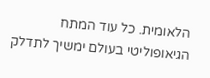הלאומית. כל עוד המתח הגיאופוליטי בעולם ימשיך לתדלק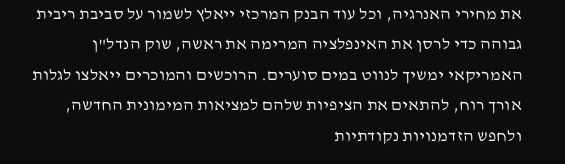את מחירי האנרגיה, וכל עוד הבנק המרכזי ייאלץ לשמור על סביבת ריבית גבוהה כדי לרסן את האינפלציה המרימה את ראשה, שוק הנדל"ן האמריקאי ימשיך לנווט במים סוערים. הרוכשים והמוכרים ייאלצו לגלות אורך רוח, להתאים את הציפיות שלהם למציאות המימונית החדשה, ולחפש הזדמנויות נקודתיות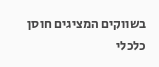בשווקים המציגים חוסן כלכלי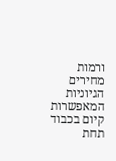ורמות מחירים הגיוניות המאפשרות קיום בכבוד תחת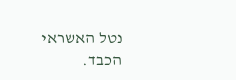נטל האשראי הכבד.